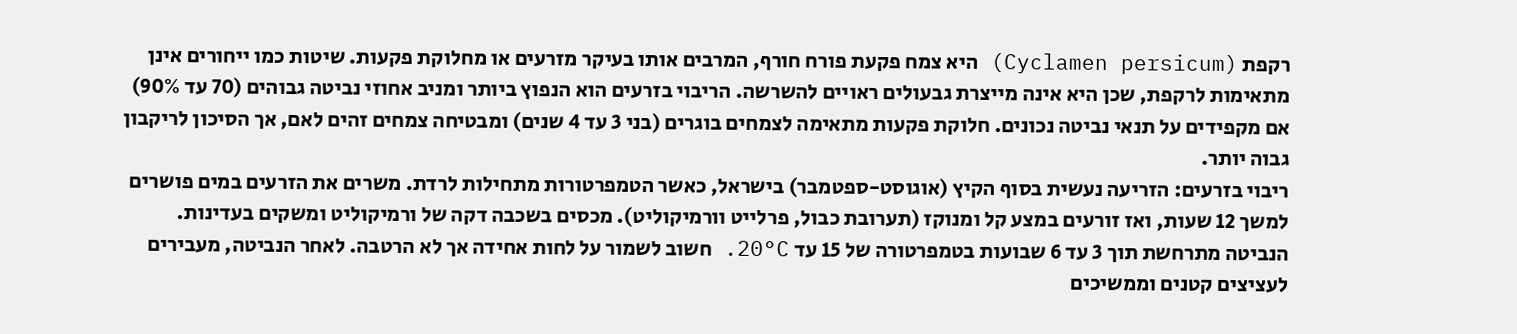רקפת (Cyclamen persicum) היא צמח פקעת פורח חורף, המרבים אותו בעיקר מזרעים או מחלוקת פקעות. שיטות כמו ייחורים אינן מתאימות לרקפת, שכן היא אינה מייצרת גבעולים ראויים להשרשה. הריבוי בזרעים הוא הנפוץ ביותר ומניב אחוזי נביטה גבוהים (70 עד 90%) אם מקפידים על תנאי נביטה נכונים. חלוקת פקעות מתאימה לצמחים בוגרים (בני 3 עד 4 שנים) ומבטיחה צמחים זהים לאם, אך הסיכון לריקבון גבוה יותר.
ריבוי בזרעים: הזריעה נעשית בסוף הקיץ (אוגוסט-ספטמבר) בישראל, כאשר הטמפרטורות מתחילות לרדת. משרים את הזרעים במים פושרים למשך 12 שעות, ואז זורעים במצע קל ומנוקז (תערובת כבול, פרלייט וורמיקוליט). מכסים בשכבה דקה של ורמיקוליט ומשקים בעדינות. הנביטה מתרחשת תוך 3 עד 6 שבועות בטמפרטורה של 15 עד 20°C. חשוב לשמור על לחות אחידה אך לא הרטבה. לאחר הנביטה, מעבירים לעציצים קטנים וממשיכים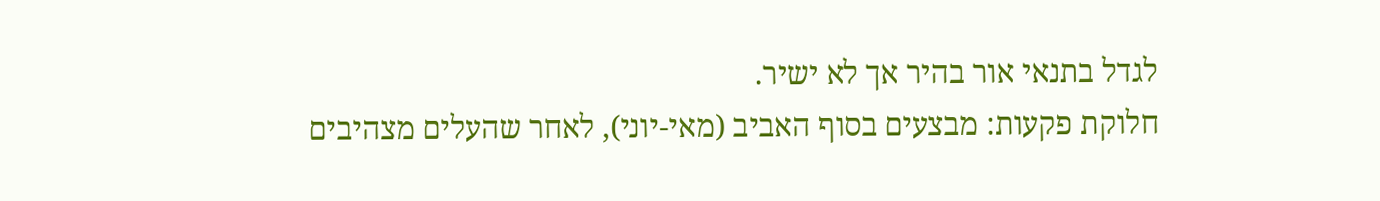לגדל בתנאי אור בהיר אך לא ישיר.
חלוקת פקעות: מבצעים בסוף האביב (מאי-יוני), לאחר שהעלים מצהיבים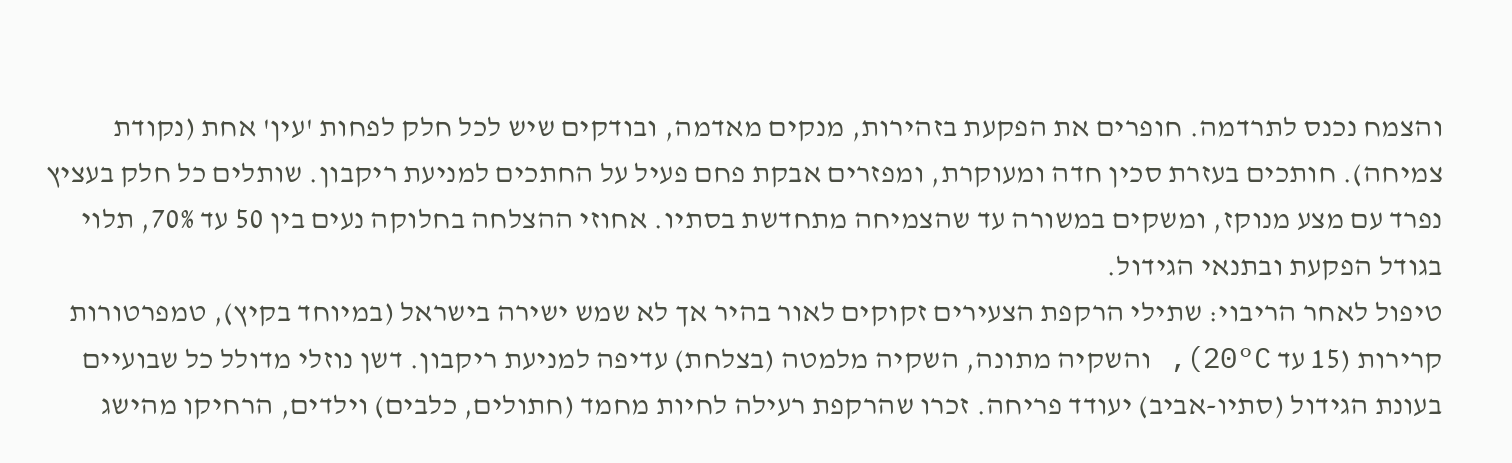והצמח נכנס לתרדמה. חופרים את הפקעת בזהירות, מנקים מאדמה, ובודקים שיש לכל חלק לפחות 'עין' אחת (נקודת צמיחה). חותכים בעזרת סכין חדה ומעוקרת, ומפזרים אבקת פחם פעיל על החתכים למניעת ריקבון. שותלים כל חלק בעציץ נפרד עם מצע מנוקז, ומשקים במשורה עד שהצמיחה מתחדשת בסתיו. אחוזי ההצלחה בחלוקה נעים בין 50 עד 70%, תלוי בגודל הפקעת ובתנאי הגידול.
טיפול לאחר הריבוי: שתילי הרקפת הצעירים זקוקים לאור בהיר אך לא שמש ישירה בישראל (במיוחד בקיץ), טמפרטורות קרירות (15 עד 20°C), והשקיה מתונה, השקיה מלמטה (בצלחת) עדיפה למניעת ריקבון. דשן נוזלי מדולל כל שבועיים בעונת הגידול (סתיו-אביב) יעודד פריחה. זכרו שהרקפת רעילה לחיות מחמד (חתולים, כלבים) וילדים, הרחיקו מהישג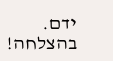ידם. בהצלחה!